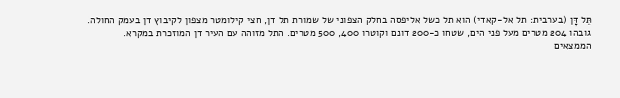תֵּל דָּן (בערבית: תל אל-קאדי) הוא תל כשל אליפסה בחלק הצפוני של שמורת תל דן, חצי קילומטר מצפון לקיבוץ דן בעמק החולה.
גובהו 204 מטרים מעל פני הים, שטחו כ-200 דונם וקוטרו 400, 500 מטרים. התל מזוהה עם העיר דן המוזכרת במקרא.
הממצאים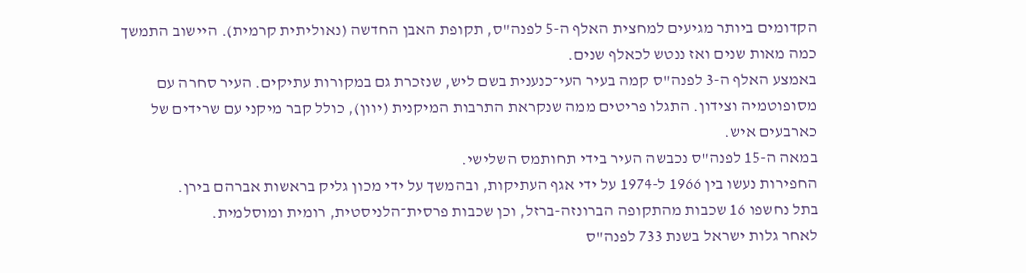הקדומים ביותר מגיעים למחצית האלף ה-5 לפנה"ס, תקופת האבן החדשה (נאוליתית קרמית). היישוב התמשך כמה מאות שנים ואז ננטש לכאלף שנים.
באמצע האלף ה-3 לפנה"ס קמה בעיר העי־כנענית בשם ליש, שנזכרת גם במקורות עתיקים. העיר סחרה עם מסופוטמיה וצידון. התגלו פריטים ממה שנקראת התרבות המיקנית (יוון), כולל קבר מיקני עם שרידים של כארבעים איש.
במאה ה-15 לפנה"ס נכבשה העיר בידי תחותמס השלישי.
החפירות נעשו בין 1966 ל-1974 על ידי אגף העתיקות, ובהמשך על ידי מכון גליק בראשות אברהם בירן.
בתל נחשפו 16 שכבות מהתקופה הברונזה-ברזל, וכן שכבות פרסית־הלניסטית, רומית ומוסלמית.
לאחר גלות ישראל בשנת 733 לפנה"ס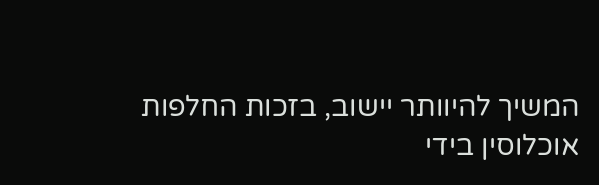המשיך להיוותר יישוב, בזכות החלפות אוכלוסין בידי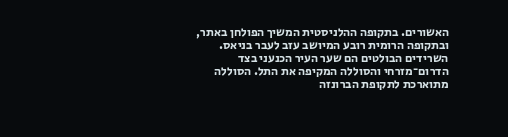האשורים. בתקופה ההלניסטית המשיך הפולחן באתר, ובתקופה הרומית רובע המיושב עזב לעבר בניאס.
השרידים הבולטים הם שער העיר הכנעני בצד הדרום־מזרחי והסוללה המקיפה את התל. הסוללה מתוארכת לתקופת הברונזה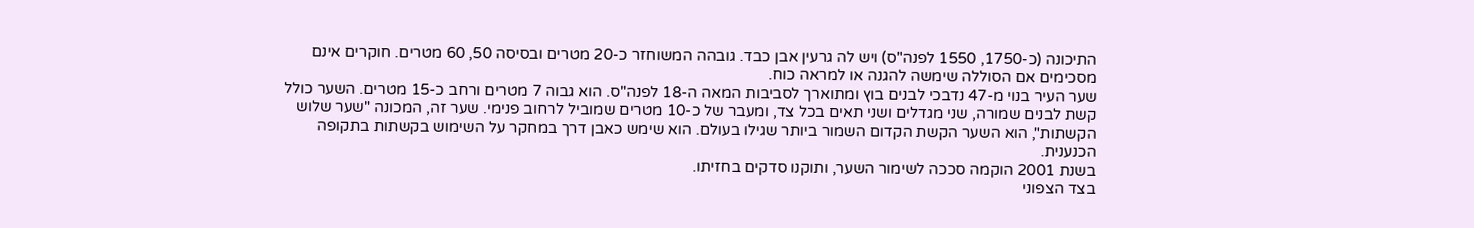התיכונה (כ-1750, 1550 לפנה"ס) ויש לה גרעין אבן כבד. גובהה המשוחזר כ-20 מטרים ובסיסה 50, 60 מטרים. חוקרים אינם מסכימים אם הסוללה שימשה להגנה או למראה כוח.
שער העיר בנוי מ-47 נדבכי לבנים בוץ ומתוארך לסביבות המאה ה-18 לפנה"ס. הוא גבוה 7 מטרים ורחב כ-15 מטרים. השער כולל קשת לבנים שמורה, שני מגדלים ושני תאים בכל צד, ומעבר של כ-10 מטרים שמוביל לרחוב פנימי. שער זה, המכונה "שער שלוש הקשתות", הוא השער הקשת הקדום השמור ביותר שגילו בעולם. הוא שימש כאבן דרך במחקר על השימוש בקשתות בתקופה הכנענית.
בשנת 2001 הוקמה סככה לשימור השער, ותוקנו סדקים בחזיתו.
בצד הצפוני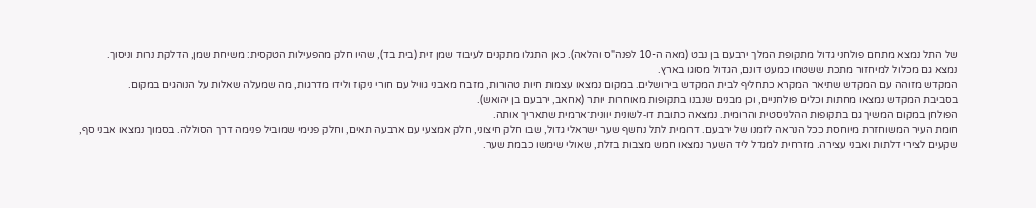של התל נמצא מתחם פולחני גדול מתקופת המלך ירבעם בן נבט (מאה ה-10 לפנה"ס והלאה). כאן התגלו מתקנים לעיבוד שמן זית (בית בד), שהיו חלק מהפעילות הטקסית: משיחת שמן, הדלקת נרות וניסוך.
נמצא גם מכלול למיחזור מתכת ששטחו כמעט דונם, הגדול מסוגו בארץ.
המקדש מזוהה עם המקדש שתיאר המקרא כתחליף לבית המקדש בירושלים. במקום נמצאו עצמות חיות טהורות, מזבח מאבני גוויל עם חורי ניקוז ולידו מדרגות, מה שמעלה שאלות על הנוהגים במקום.
בסביבת המקדש נמצאו מחתות וכלים פולחניים, וכן מבנים שנבנו בתקופות מאוחרות יותר (אחאב, ירבעם בן יהואש).
הפולחן במקום המשיך גם בתקופות ההלניסטית והרומית. נמצאה כתובת דו‑לשונית יוונית־ארמית שתאריך אותה.
חומת העיר המשוחזרת מיוחסת ככל הנראה לזמנו של ירבעם. דרומית לתל נחשף שער ישראלי גדול, שבו חלק חיצוני, חלק אמצעי עם ארבעה תאים, וחלק פנימי שמוביל פנימה דרך הסוללה. בסמוך נמצאו אבני סף, שקעים לצירי דלתות ואבני עצירה. מזרחית למגדל ליד השער נמצאו חמש מצבות בזלת, שאולי שימשו כבמת שער.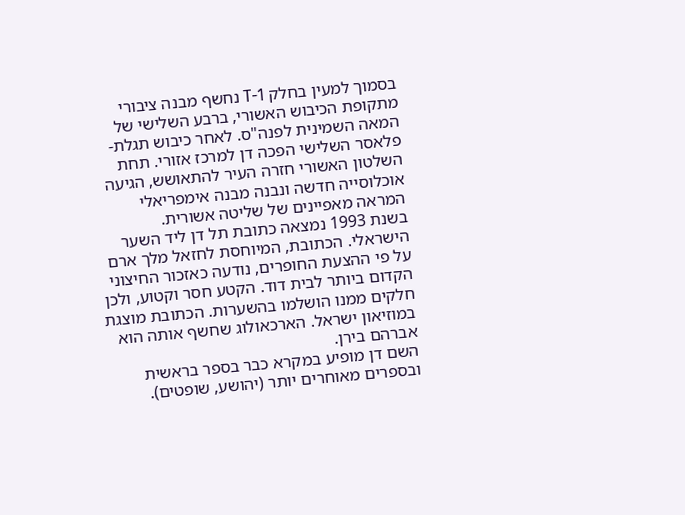בסמוך למעין בחלק T-1 נחשף מבנה ציבורי מתקופת הכיבוש האשורי, ברבע השלישי של המאה השמינית לפנה"ס. לאחר כיבוש תגלת-פלאסר השלישי הפכה דן למרכז אזורי. תחת השלטון האשורי חזרה העיר להתאושש, הגיעה אוכלוסייה חדשה ונבנה מבנה אימפריאלי המראה מאפיינים של שליטה אשורית.
בשנת 1993 נמצאה כתובת תל דן ליד השער הישראלי. הכתובת, המיוחסת לחזאל מלך ארם על פי ההצעת החופרים, נודעה כאזכור החיצוני הקדום ביותר לבית דוד. הקטע חסר וקטוע, ולכן חלקים ממנו הושלמו בהשערות. הכתובת מוצגת במוזיאון ישראל. הארכאולוג שחשף אותה הוא אברהם בירן.
השם דן מופיע במקרא כבר בספר בראשית ובספרים מאוחרים יותר (יהושע, שופטים).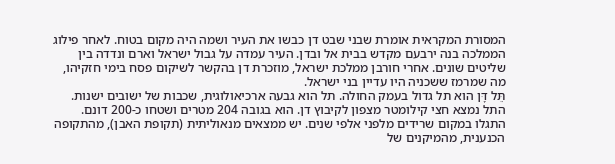המסורת המקראית אומרת שבני שבט דן כבשו את העיר ושמה היה מקום בטוח. לאחר פילוג הממלכה בנה ירבעם מקדש בבית אל ובדן. העיר עמדה על גבול ישראל וארם ונדדה בין שליטים שונים. אחרי חורבן ממלכת ישראל, מוזכרת דן בהקשר לשיקום פסח בימי חזקיהו, מה שמרמז ששכניה היו עדיין בני ישראל.
תֵּל דָּן הוא תל גדול בעמק החולה. תל הוא גבעה ארכיאולוגית, שכבות של ישובים ישנות.
התל נמצא חצי קילומטר מצפון לקיבוץ דן. הוא בגובה 204 מטרים ושטחו כ-200 דונם.
התגלו במקום שרידים מלפני אלפי שנים. יש ממצאים מנאוליתית (תקופת האבן), מהתקופה הכנענית, מהמיקנים של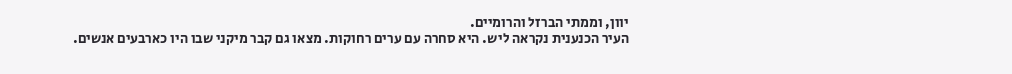יוון, וממתי הברזל והרומיים.
העיר הכנענית נקראה ליש. היא סחרה עם ערים רחוקות. מצאו גם קבר מיקני שבו היו כארבעים אנשים.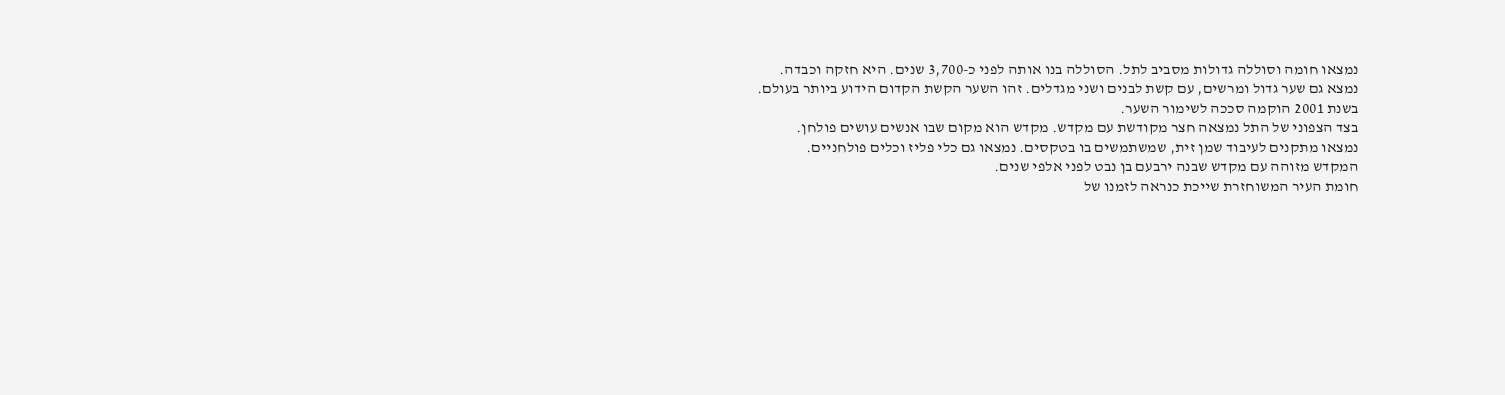נמצאו חומה וסוללה גדולות מסביב לתל. הסוללה בנו אותה לפני כ-3,700 שנים. היא חזקה וכבדה.
נמצא גם שער גדול ומרשים, עם קשת לבנים ושני מגדלים. זהו השער הקשת הקדום הידוע ביותר בעולם.
בשנת 2001 הוקמה סככה לשימור השער.
בצד הצפוני של התל נמצאה חצר מקודשת עם מקדש. מקדש הוא מקום שבו אנשים עושים פולחן.
נמצאו מתקנים לעיבוד שמן זית, שמשתמשים בו בטקסים. נמצאו גם כלי פליז וכלים פולחניים.
המקדש מזוהה עם מקדש שבנה ירבעם בן נבט לפני אלפי שנים.
חומת העיר המשוחזרת שייכת כנראה לזמנו של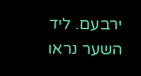ירבעם. ליד השער נראו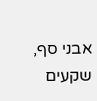אבני סף, שקעים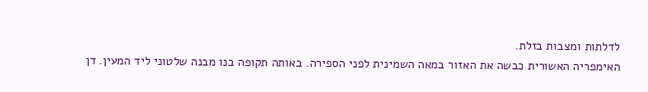לדלתות ומצבות בזלת.
האימפריה האשורית כבשה את האזור במאה השמינית לפני הספירה. באותה תקופה בנו מבנה שלטוני ליד המעין. דן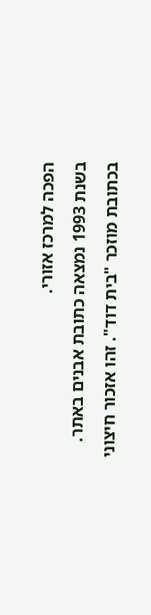הפכה למרכז אזורי.
בשנת 1993 נמצאה כתובת אבנים באתר. בכתובת מוזכר "בית דוד". זהו אזכור חיצוני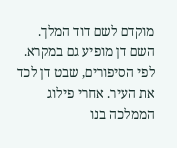מוקדם לשם דוד המלך.
השם דן מופיע גם במקרא. לפי הסיפורים, שבט דן לכד את העיר. אחרי פילוג הממלכה בנו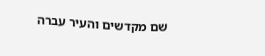שם מקדשים והעיר עברה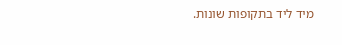מיד ליד בתקופות שונות.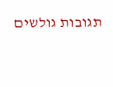תגובות גולשים